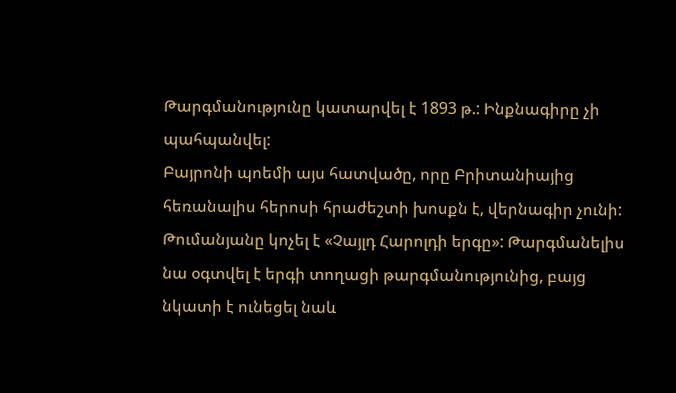Թարգմանությունը կատարվել է 1893 թ.: Ինքնագիրը չի պահպանվել:
Բայրոնի պոեմի այս հատվածը, որը Բրիտանիայից հեռանալիս հերոսի հրաժեշտի խոսքն է, վերնագիր չունի: Թումանյանը կոչել է «Չայլդ Հարոլդի երգը»: Թարգմանելիս նա օգտվել է երգի տողացի թարգմանությունից, բայց նկատի է ունեցել նաև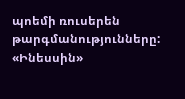պոեմի ռուսերեն թարգմանությունները:
«Ինեսսին»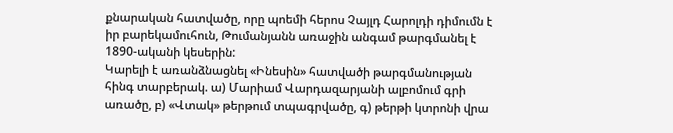քնարական հատվածը, որը պոեմի հերոս Չայլդ Հարոլդի դիմումն է իր բարեկամուհուն, Թումանյանն առաջին անգամ թարգմանել է 1890-ականի կեսերին:
Կարելի է առանձնացնել «Ինեսին» հատվածի թարգմանության հինգ տարբերակ. ա) Մարիամ Վարդազարյանի ալբոմում գրի առածը, բ) «Վտակ» թերթում տպագրվածը, գ) թերթի կտրոնի վրա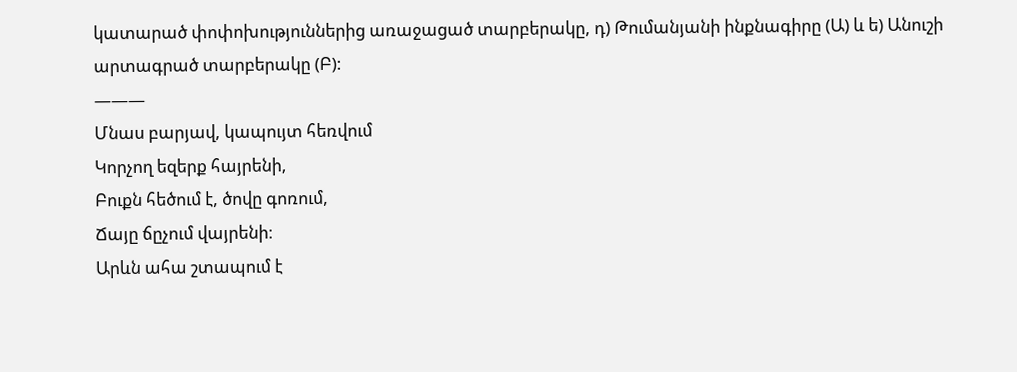կատարած փոփոխություններից առաջացած տարբերակը, դ) Թումանյանի ինքնագիրը (Ա) և ե) Անուշի արտագրած տարբերակը (Բ):
———
Մնաս բարյավ, կապույտ հեռվում
Կորչող եզերք հայրենի,
Բուքն հեծում է, ծովը գոռում,
Ճայը ճըչում վայրենի։
Արևն ահա շտապում է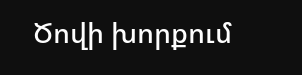Ծովի խորքում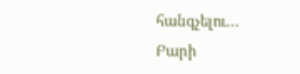հանգչելու…
Բարի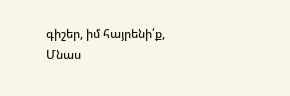գիշեր, իմ հայրենի՛ք,
Մնաս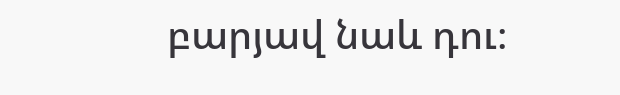բարյավ նաև դու։